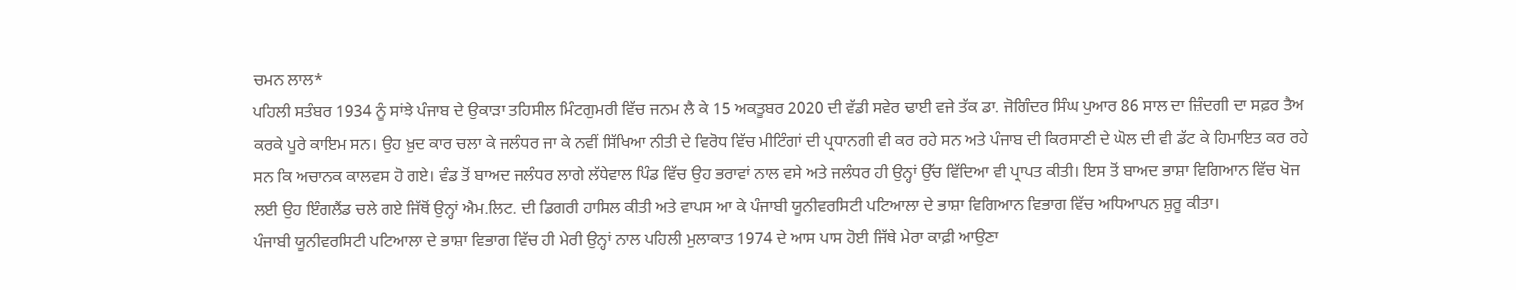ਚਮਨ ਲਾਲ*
ਪਹਿਲੀ ਸਤੰਬਰ 1934 ਨੂੰ ਸਾਂਝੇ ਪੰਜਾਬ ਦੇ ਉਕਾੜਾ ਤਹਿਸੀਲ ਮਿੰਟਗੁਮਰੀ ਵਿੱਚ ਜਨਮ ਲੈ ਕੇ 15 ਅਕਤੂਬਰ 2020 ਦੀ ਵੱਡੀ ਸਵੇਰ ਢਾਈ ਵਜੇ ਤੱਕ ਡਾ. ਜੋਗਿੰਦਰ ਸਿੰਘ ਪੁਆਰ 86 ਸਾਲ ਦਾ ਜ਼ਿੰਦਗੀ ਦਾ ਸਫ਼ਰ ਤੈਅ ਕਰਕੇ ਪੂਰੇ ਕਾਇਮ ਸਨ। ਉਹ ਖ਼ੁਦ ਕਾਰ ਚਲਾ ਕੇ ਜਲੰਧਰ ਜਾ ਕੇ ਨਵੀਂ ਸਿੱਖਿਆ ਨੀਤੀ ਦੇ ਵਿਰੋਧ ਵਿੱਚ ਮੀਟਿੰਗਾਂ ਦੀ ਪ੍ਰਧਾਨਗੀ ਵੀ ਕਰ ਰਹੇ ਸਨ ਅਤੇ ਪੰਜਾਬ ਦੀ ਕਿਰਸਾਣੀ ਦੇ ਘੋਲ ਦੀ ਵੀ ਡੱਟ ਕੇ ਹਿਮਾਇਤ ਕਰ ਰਹੇ ਸਨ ਕਿ ਅਚਾਨਕ ਕਾਲਵਸ ਹੋ ਗਏ। ਵੰਡ ਤੋਂ ਬਾਅਦ ਜਲੰਧਰ ਲਾਗੇ ਲੱਧੇਵਾਲ ਪਿੰਡ ਵਿੱਚ ਉਹ ਭਰਾਵਾਂ ਨਾਲ ਵਸੇ ਅਤੇ ਜਲੰਧਰ ਹੀ ਉਨ੍ਹਾਂ ਉੱਚ ਵਿੱਦਿਆ ਵੀ ਪ੍ਰਾਪਤ ਕੀਤੀ। ਇਸ ਤੋਂ ਬਾਅਦ ਭਾਸ਼ਾ ਵਿਗਿਆਨ ਵਿੱਚ ਖੋਜ ਲਈ ਉਹ ਇੰਗਲੈਂਡ ਚਲੇ ਗਏ ਜਿੱਥੋਂ ਉਨ੍ਹਾਂ ਐਮ.ਲਿਟ. ਦੀ ਡਿਗਰੀ ਹਾਸਿਲ ਕੀਤੀ ਅਤੇ ਵਾਪਸ ਆ ਕੇ ਪੰਜਾਬੀ ਯੂਨੀਵਰਸਿਟੀ ਪਟਿਆਲਾ ਦੇ ਭਾਸ਼ਾ ਵਿਗਿਆਨ ਵਿਭਾਗ ਵਿੱਚ ਅਧਿਆਪਨ ਸ਼ੁਰੂ ਕੀਤਾ।
ਪੰਜਾਬੀ ਯੂਨੀਵਰਸਿਟੀ ਪਟਿਆਲਾ ਦੇ ਭਾਸ਼ਾ ਵਿਭਾਗ ਵਿੱਚ ਹੀ ਮੇਰੀ ਉਨ੍ਹਾਂ ਨਾਲ ਪਹਿਲੀ ਮੁਲਾਕਾਤ 1974 ਦੇ ਆਸ ਪਾਸ ਹੋਈ ਜਿੱਥੇ ਮੇਰਾ ਕਾਫ਼ੀ ਆਉਣਾ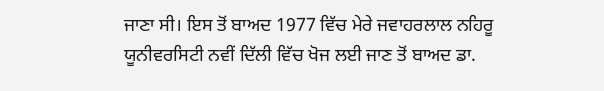ਜਾਣਾ ਸੀ। ਇਸ ਤੋਂ ਬਾਅਦ 1977 ਵਿੱਚ ਮੇਰੇ ਜਵਾਹਰਲਾਲ ਨਹਿਰੂ ਯੂਨੀਵਰਸਿਟੀ ਨਵੀਂ ਦਿੱਲੀ ਵਿੱਚ ਖੋਜ ਲਈ ਜਾਣ ਤੋਂ ਬਾਅਦ ਡਾ.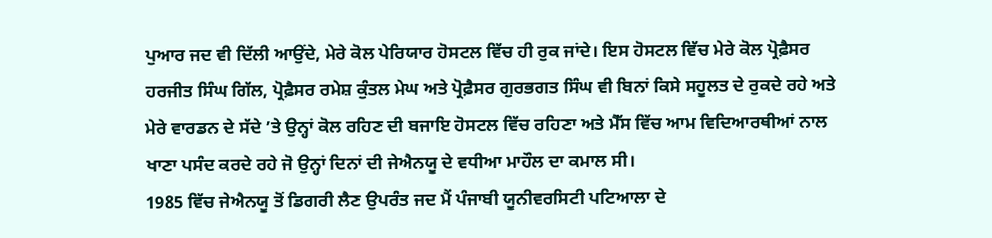ਪੁਆਰ ਜਦ ਵੀ ਦਿੱਲੀ ਆਉਂਦੇ, ਮੇਰੇ ਕੋਲ ਪੇਰਿਯਾਰ ਹੋਸਟਲ ਵਿੱਚ ਹੀ ਰੁਕ ਜਾਂਦੇ। ਇਸ ਹੋਸਟਲ ਵਿੱਚ ਮੇਰੇ ਕੋਲ ਪ੍ਰੋਫ਼ੈਸਰ ਹਰਜੀਤ ਸਿੰਘ ਗਿੱਲ, ਪ੍ਰੋਫ਼ੈਸਰ ਰਮੇਸ਼ ਕੁੰਤਲ ਮੇਘ ਅਤੇ ਪ੍ਰੋਫ਼ੈਸਰ ਗੁਰਭਗਤ ਸਿੰਘ ਵੀ ਬਿਨਾਂ ਕਿਸੇ ਸਹੂਲਤ ਦੇ ਰੁਕਦੇ ਰਹੇ ਅਤੇ ਮੇਰੇ ਵਾਰਡਨ ਦੇ ਸੱਦੇ ’ਤੇ ਉਨ੍ਹਾਂ ਕੋਲ ਰਹਿਣ ਦੀ ਬਜਾਇ ਹੋਸਟਲ ਵਿੱਚ ਰਹਿਣਾ ਅਤੇ ਮੈੱਸ ਵਿੱਚ ਆਮ ਵਿਦਿਆਰਥੀਆਂ ਨਾਲ ਖਾਣਾ ਪਸੰਦ ਕਰਦੇ ਰਹੇ ਜੋ ਉਨ੍ਹਾਂ ਦਿਨਾਂ ਦੀ ਜੇਐਨਯੂ ਦੇ ਵਧੀਆ ਮਾਹੌਲ ਦਾ ਕਮਾਲ ਸੀ।
1985 ਵਿੱਚ ਜੇਐਨਯੂ ਤੋਂ ਡਿਗਰੀ ਲੈਣ ਉਪਰੰਤ ਜਦ ਮੈਂ ਪੰਜਾਬੀ ਯੂਨੀਵਰਸਿਟੀ ਪਟਿਆਲਾ ਦੇ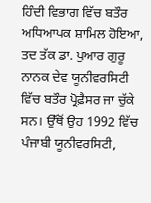ਹਿੰਦੀ ਵਿਭਾਗ ਵਿੱਚ ਬਤੌਰ ਅਧਿਆਪਕ ਸ਼ਾਮਿਲ ਹੋਇਆ, ਤਦ ਤੱਕ ਡਾ. ਪੁਆਰ ਗੁਰੂ ਨਾਨਕ ਦੇਵ ਯੂਨੀਵਰਸਿਟੀ ਵਿੱਚ ਬਤੌਰ ਪ੍ਰੋਫ਼ੈਸਰ ਜਾ ਚੁੱਕੇ ਸਨ। ਉੱਥੋਂ ਉਹ 1992 ਵਿੱਚ ਪੰਜਾਬੀ ਯੂਨੀਵਰਸਿਟੀ,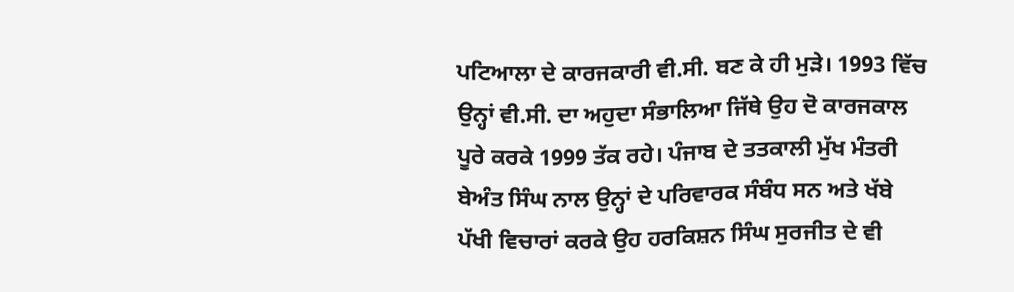ਪਟਿਆਲਾ ਦੇ ਕਾਰਜਕਾਰੀ ਵੀ.ਸੀ. ਬਣ ਕੇ ਹੀ ਮੁੜੇ। 1993 ਵਿੱਚ ਉਨ੍ਹਾਂ ਵੀ.ਸੀ. ਦਾ ਅਹੁਦਾ ਸੰਭਾਲਿਆ ਜਿੱਥੇ ਉਹ ਦੋ ਕਾਰਜਕਾਲ ਪੂਰੇ ਕਰਕੇ 1999 ਤੱਕ ਰਹੇ। ਪੰਜਾਬ ਦੇ ਤਤਕਾਲੀ ਮੁੱਖ ਮੰਤਰੀ ਬੇਅੰਤ ਸਿੰਘ ਨਾਲ ਉਨ੍ਹਾਂ ਦੇ ਪਰਿਵਾਰਕ ਸੰਬੰਧ ਸਨ ਅਤੇ ਖੱਬੇ ਪੱਖੀ ਵਿਚਾਰਾਂ ਕਰਕੇ ਉਹ ਹਰਕਿਸ਼ਨ ਸਿੰਘ ਸੁਰਜੀਤ ਦੇ ਵੀ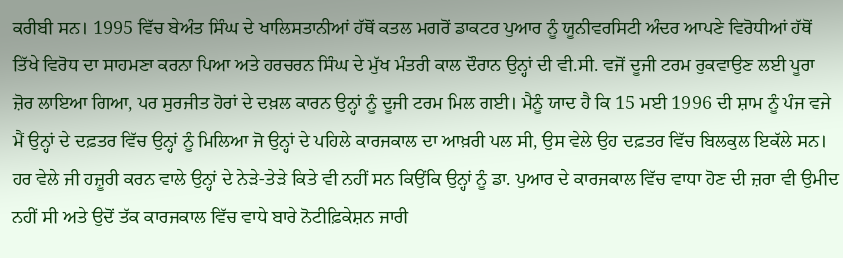ਕਰੀਬੀ ਸਨ। 1995 ਵਿੱਚ ਬੇਅੰਤ ਸਿੰਘ ਦੇ ਖਾਲਿਸਤਾਨੀਆਂ ਹੱਥੋਂ ਕਤਲ ਮਗਰੋਂ ਡਾਕਟਰ ਪੁਆਰ ਨੂੰ ਯੂਨੀਵਰਸਿਟੀ ਅੰਦਰ ਆਪਣੇ ਵਿਰੋਧੀਆਂ ਹੱਥੋਂ ਤਿੱਖੇ ਵਿਰੋਧ ਦਾ ਸਾਹਮਣਾ ਕਰਨਾ ਪਿਆ ਅਤੇ ਹਰਚਰਨ ਸਿੰਘ ਦੇ ਮੁੱਖ ਮੰਤਰੀ ਕਾਲ ਦੌਰਾਨ ਉਨ੍ਹਾਂ ਦੀ ਵੀ.ਸੀ. ਵਜੋਂ ਦੂਜੀ ਟਰਮ ਰੁਕਵਾਉਣ ਲਈ ਪੂਰਾ ਜ਼ੋਰ ਲਾਇਆ ਗਿਆ, ਪਰ ਸੁਰਜੀਤ ਹੋਰਾਂ ਦੇ ਦਖ਼ਲ ਕਾਰਨ ਉਨ੍ਹਾਂ ਨੂੰ ਦੂਜੀ ਟਰਮ ਮਿਲ ਗਈ। ਮੈਨੂੰ ਯਾਦ ਹੈ ਕਿ 15 ਮਈ 1996 ਦੀ ਸ਼ਾਮ ਨੂੰ ਪੰਜ ਵਜੇ ਮੈਂ ਉਨ੍ਹਾਂ ਦੇ ਦਫ਼ਤਰ ਵਿੱਚ ਉਨ੍ਹਾਂ ਨੂੰ ਮਿਲਿਆ ਜੋ ਉਨ੍ਹਾਂ ਦੇ ਪਹਿਲੇ ਕਾਰਜਕਾਲ ਦਾ ਆਖ਼ਰੀ ਪਲ ਸੀ, ਉਸ ਵੇਲੇ ਉਹ ਦਫ਼ਤਰ ਵਿੱਚ ਬਿਲਕੁਲ ਇਕੱਲੇ ਸਨ। ਹਰ ਵੇਲੇ ਜੀ ਹਜ਼ੂਰੀ ਕਰਨ ਵਾਲੇ ਉਨ੍ਹਾਂ ਦੇ ਨੇੜੇ-ਤੇੜੇ ਕਿਤੇ ਵੀ ਨਹੀਂ ਸਨ ਕਿਉਂਕਿ ਉਨ੍ਹਾਂ ਨੂੰ ਡਾ. ਪੁਆਰ ਦੇ ਕਾਰਜਕਾਲ ਵਿੱਚ ਵਾਧਾ ਹੋਣ ਦੀ ਜ਼ਰਾ ਵੀ ਉਮੀਦ ਨਹੀਂ ਸੀ ਅਤੇ ਉਦੋਂ ਤੱਕ ਕਾਰਜਕਾਲ ਵਿੱਚ ਵਾਧੇ ਬਾਰੇ ਨੋਟੀਫ਼ਿਕੇਸ਼ਨ ਜਾਰੀ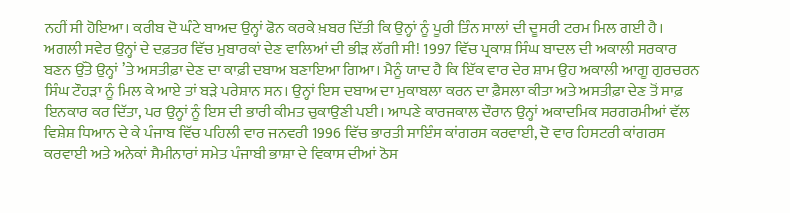ਨਹੀਂ ਸੀ ਹੋਇਆ। ਕਰੀਬ ਦੋ ਘੰਟੇ ਬਾਅਦ ਉਨ੍ਹਾਂ ਫੋਨ ਕਰਕੇ ਖ਼ਬਰ ਦਿੱਤੀ ਕਿ ਉਨ੍ਹਾਂ ਨੂੰ ਪੂਰੀ ਤਿੰਨ ਸਾਲਾਂ ਦੀ ਦੂਸਰੀ ਟਰਮ ਮਿਲ ਗਈ ਹੈ। ਅਗਲੀ ਸਵੇਰ ਉਨ੍ਹਾਂ ਦੇ ਦਫ਼ਤਰ ਵਿੱਚ ਮੁਬਾਰਕਾਂ ਦੇਣ ਵਾਲਿਆਂ ਦੀ ਭੀੜ ਲੱਗੀ ਸੀ! 1997 ਵਿੱਚ ਪ੍ਰਕਾਸ਼ ਸਿੰਘ ਬਾਦਲ ਦੀ ਅਕਾਲੀ ਸਰਕਾਰ ਬਣਨ ਉੱਤੇ ਉਨ੍ਹਾਂ ’ਤੇ ਅਸਤੀਫ਼ਾ ਦੇਣ ਦਾ ਕਾਫ਼ੀ ਦਬਾਅ ਬਣਾਇਆ ਗਿਆ। ਮੈਨੂੰ ਯਾਦ ਹੈ ਕਿ ਇੱਕ ਵਾਰ ਦੇਰ ਸ਼ਾਮ ਉਹ ਅਕਾਲੀ ਆਗੂ ਗੁਰਚਰਨ ਸਿੰਘ ਟੌਹੜਾ ਨੂੰ ਮਿਲ ਕੇ ਆਏ ਤਾਂ ਬੜੇ ਪਰੇਸ਼ਾਨ ਸਨ। ਉਨ੍ਹਾਂ ਇਸ ਦਬਾਅ ਦਾ ਮੁਕਾਬਲਾ ਕਰਨ ਦਾ ਫ਼ੈਸਲਾ ਕੀਤਾ ਅਤੇ ਅਸਤੀਫ਼ਾ ਦੇਣ ਤੋਂ ਸਾਫ਼ ਇਨਕਾਰ ਕਰ ਦਿੱਤਾ, ਪਰ ਉਨ੍ਹਾਂ ਨੂੰ ਇਸ ਦੀ ਭਾਰੀ ਕੀਮਤ ਚੁਕਾਉਣੀ ਪਈ। ਆਪਣੇ ਕਾਰਜਕਾਲ ਦੌਰਾਨ ਉਨ੍ਹਾਂ ਅਕਾਦਮਿਕ ਸਰਗਰਮੀਆਂ ਵੱਲ ਵਿਸ਼ੇਸ਼ ਧਿਆਨ ਦੇ ਕੇ ਪੰਜਾਬ ਵਿੱਚ ਪਹਿਲੀ ਵਾਰ ਜਨਵਰੀ 1996 ਵਿੱਚ ਭਾਰਤੀ ਸਾਇੰਸ ਕਾਂਗਰਸ ਕਰਵਾਈ, ਦੋ ਵਾਰ ਹਿਸਟਰੀ ਕਾਂਗਰਸ ਕਰਵਾਈ ਅਤੇ ਅਨੇਕਾਂ ਸੈਮੀਨਾਰਾਂ ਸਮੇਤ ਪੰਜਾਬੀ ਭਾਸ਼ਾ ਦੇ ਵਿਕਾਸ ਦੀਆਂ ਠੋਸ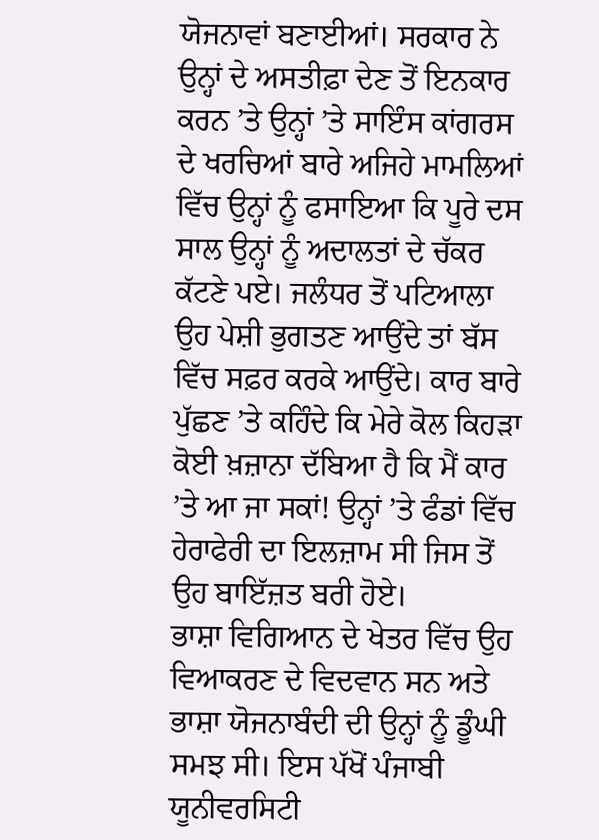ਯੋਜਨਾਵਾਂ ਬਣਾਈਆਂ। ਸਰਕਾਰ ਨੇ ਉਨ੍ਹਾਂ ਦੇ ਅਸਤੀਫ਼ਾ ਦੇਣ ਤੋਂ ਇਨਕਾਰ ਕਰਨ ’ਤੇ ਉਨ੍ਹਾਂ ’ਤੇ ਸਾਇੰਸ ਕਾਂਗਰਸ ਦੇ ਖਰਚਿਆਂ ਬਾਰੇ ਅਜਿਹੇ ਮਾਮਲਿਆਂ ਵਿੱਚ ਉਨ੍ਹਾਂ ਨੂੰ ਫਸਾਇਆ ਕਿ ਪੂਰੇ ਦਸ ਸਾਲ ਉਨ੍ਹਾਂ ਨੂੰ ਅਦਾਲਤਾਂ ਦੇ ਚੱਕਰ ਕੱਟਣੇ ਪਏ। ਜਲੰਧਰ ਤੋਂ ਪਟਿਆਲਾ ਉਹ ਪੇਸ਼ੀ ਭੁਗਤਣ ਆਉਂਦੇ ਤਾਂ ਬੱਸ ਵਿੱਚ ਸਫ਼ਰ ਕਰਕੇ ਆਉਂਦੇ। ਕਾਰ ਬਾਰੇ ਪੁੱਛਣ ’ਤੇ ਕਹਿੰਦੇ ਕਿ ਮੇਰੇ ਕੋਲ ਕਿਹੜਾ ਕੋਈ ਖ਼ਜ਼ਾਨਾ ਦੱਬਿਆ ਹੈ ਕਿ ਮੈਂ ਕਾਰ ’ਤੇ ਆ ਜਾ ਸਕਾਂ! ਉਨ੍ਹਾਂ ’ਤੇ ਫੰਡਾਂ ਵਿੱਚ ਹੇਰਾਫੇਰੀ ਦਾ ਇਲਜ਼ਾਮ ਸੀ ਜਿਸ ਤੋਂ ਉਹ ਬਾਇੱਜ਼ਤ ਬਰੀ ਹੋਏ।
ਭਾਸ਼ਾ ਵਿਗਿਆਨ ਦੇ ਖੇਤਰ ਵਿੱਚ ਉਹ ਵਿਆਕਰਣ ਦੇ ਵਿਦਵਾਨ ਸਨ ਅਤੇ ਭਾਸ਼ਾ ਯੋਜਨਾਬੰਦੀ ਦੀ ਉਨ੍ਹਾਂ ਨੂੰ ਡੂੰਘੀ ਸਮਝ ਸੀ। ਇਸ ਪੱਖੋਂ ਪੰਜਾਬੀ ਯੂਨੀਵਰਸਿਟੀ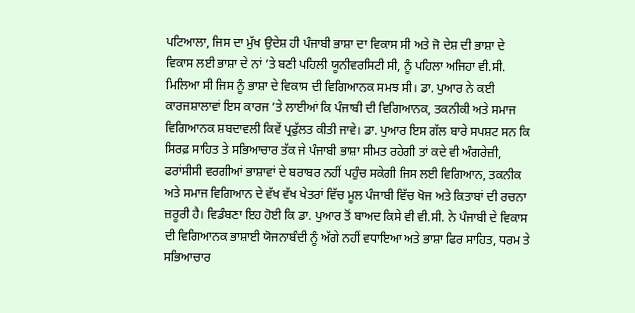ਪਟਿਆਲਾ, ਜਿਸ ਦਾ ਮੁੱਖ ਉਦੇਸ਼ ਹੀ ਪੰਜਾਬੀ ਭਾਸ਼ਾ ਦਾ ਵਿਕਾਸ ਸੀ ਅਤੇ ਜੋ ਦੇਸ਼ ਦੀ ਭਾਸ਼ਾ ਦੇ ਵਿਕਾਸ ਲਈ ਭਾਸ਼ਾ ਦੇ ਨਾਂ ’ਤੇ ਬਣੀ ਪਹਿਲੀ ਯੂਨੀਵਰਸਿਟੀ ਸੀ, ਨੂੰ ਪਹਿਲਾ ਅਜਿਹਾ ਵੀ.ਸੀ. ਮਿਲਿਆ ਸੀ ਜਿਸ ਨੂੰ ਭਾਸ਼ਾ ਦੇ ਵਿਕਾਸ ਦੀ ਵਿਗਿਆਨਕ ਸਮਝ ਸੀ। ਡਾ. ਪੁਆਰ ਨੇ ਕਈ ਕਾਰਜਸ਼ਾਲਾਵਾਂ ਇਸ ਕਾਰਜ ’ਤੇ ਲਾਈਆਂ ਕਿ ਪੰਜਾਬੀ ਦੀ ਵਿਗਿਆਨਕ, ਤਕਨੀਕੀ ਅਤੇ ਸਮਾਜ ਵਿਗਿਆਨਕ ਸ਼ਬਦਾਵਲੀ ਕਿਵੇਂ ਪ੍ਰਫੁੱਲਤ ਕੀਤੀ ਜਾਵੇ। ਡਾ. ਪੁਆਰ ਇਸ ਗੱਲ ਬਾਰੇ ਸਪਸ਼ਟ ਸਨ ਕਿ ਸਿਰਫ਼ ਸਾਹਿਤ ਤੇ ਸਭਿਆਚਾਰ ਤੱਕ ਜੇ ਪੰਜਾਬੀ ਭਾਸ਼ਾ ਸੀਮਤ ਰਹੇਗੀ ਤਾਂ ਕਦੇ ਵੀ ਅੰਗਰੇਜ਼ੀ, ਫਰਾਂਸੀਸੀ ਵਰਗੀਆਂ ਭਾਸ਼ਾਵਾਂ ਦੇ ਬਰਾਬਰ ਨਹੀਂ ਪਹੁੰਚ ਸਕੇਗੀ ਜਿਸ ਲਈ ਵਿਗਿਆਨ, ਤਕਨੀਕ ਅਤੇ ਸਮਾਜ ਵਿਗਿਆਨ ਦੇ ਵੱਖ ਵੱਖ ਖੇਤਰਾਂ ਵਿੱਚ ਮੂਲ ਪੰਜਾਬੀ ਵਿੱਚ ਖੋਜ ਅਤੇ ਕਿਤਾਬਾਂ ਦੀ ਰਚਨਾ ਜ਼ਰੂਰੀ ਹੈ। ਵਿਡੰਬਣਾ ਇਹ ਹੋਈ ਕਿ ਡਾ. ਪੁਆਰ ਤੋਂ ਬਾਅਦ ਕਿਸੇ ਵੀ ਵੀ.ਸੀ. ਨੇ ਪੰਜਾਬੀ ਦੇ ਵਿਕਾਸ ਦੀ ਵਿਗਿਆਨਕ ਭਾਸ਼ਾਈ ਯੋਜਨਾਬੰਦੀ ਨੂੰ ਅੱਗੇ ਨਹੀਂ ਵਧਾਇਆ ਅਤੇ ਭਾਸ਼ਾ ਫਿਰ ਸਾਹਿਤ, ਧਰਮ ਤੇ ਸਭਿਆਚਾਰ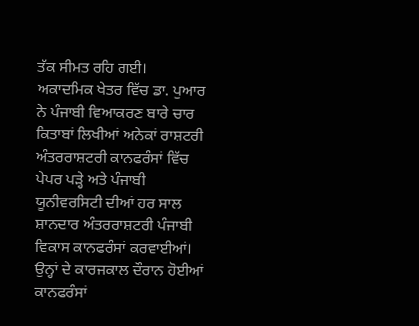ਤੱਕ ਸੀਮਤ ਰਹਿ ਗਈ।
ਅਕਾਦਮਿਕ ਖੇਤਰ ਵਿੱਚ ਡਾ. ਪੁਆਰ ਨੇ ਪੰਜਾਬੀ ਵਿਆਕਰਣ ਬਾਰੇ ਚਾਰ ਕਿਤਾਬਾਂ ਲਿਖੀਆਂ ਅਨੇਕਾਂ ਰਾਸ਼ਟਰੀ ਅੰਤਰਰਾਸ਼ਟਰੀ ਕਾਨਫਰੰਸਾਂ ਵਿੱਚ ਪੇਪਰ ਪੜ੍ਹੇ ਅਤੇ ਪੰਜਾਬੀ ਯੂਨੀਵਰਸਿਟੀ ਦੀਆਂ ਹਰ ਸਾਲ ਸ਼ਾਨਦਾਰ ਅੰਤਰਰਾਸ਼ਟਰੀ ਪੰਜਾਬੀ ਵਿਕਾਸ ਕਾਨਫਰੰਸਾਂ ਕਰਵਾਈਆਂ। ਉਨ੍ਹਾਂ ਦੇ ਕਾਰਜਕਾਲ ਦੌਰਾਨ ਹੋਈਆਂ ਕਾਨਫਰੰਸਾਂ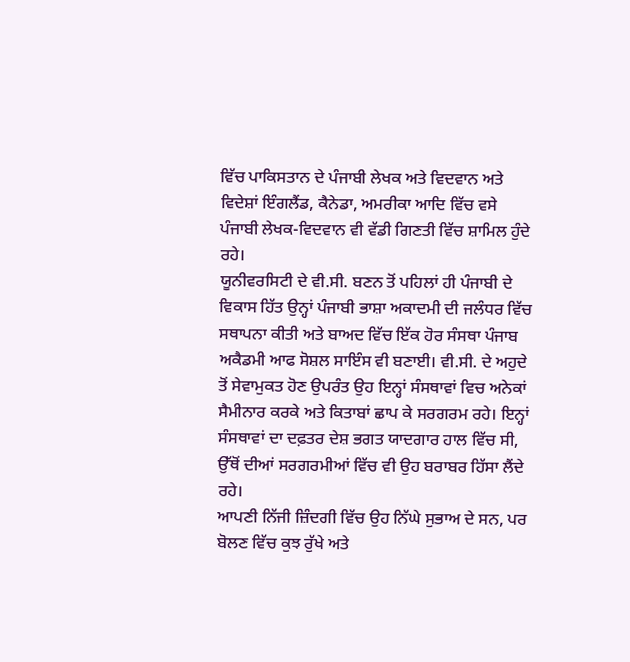ਵਿੱਚ ਪਾਕਿਸਤਾਨ ਦੇ ਪੰਜਾਬੀ ਲੇਖਕ ਅਤੇ ਵਿਦਵਾਨ ਅਤੇ ਵਿਦੇਸ਼ਾਂ ਇੰਗਲੈਂਡ, ਕੈਨੇਡਾ, ਅਮਰੀਕਾ ਆਦਿ ਵਿੱਚ ਵਸੇ ਪੰਜਾਬੀ ਲੇਖਕ-ਵਿਦਵਾਨ ਵੀ ਵੱਡੀ ਗਿਣਤੀ ਵਿੱਚ ਸ਼ਾਮਿਲ ਹੁੰਦੇ ਰਹੇ।
ਯੂਨੀਵਰਸਿਟੀ ਦੇ ਵੀ.ਸੀ. ਬਣਨ ਤੋਂ ਪਹਿਲਾਂ ਹੀ ਪੰਜਾਬੀ ਦੇ ਵਿਕਾਸ ਹਿੱਤ ਉਨ੍ਹਾਂ ਪੰਜਾਬੀ ਭਾਸ਼ਾ ਅਕਾਦਮੀ ਦੀ ਜਲੰਧਰ ਵਿੱਚ ਸਥਾਪਨਾ ਕੀਤੀ ਅਤੇ ਬਾਅਦ ਵਿੱਚ ਇੱਕ ਹੋਰ ਸੰਸਥਾ ਪੰਜਾਬ ਅਕੈਡਮੀ ਆਫ ਸੋਸ਼ਲ ਸਾਇੰਸ ਵੀ ਬਣਾਈ। ਵੀ.ਸੀ. ਦੇ ਅਹੁਦੇ ਤੋਂ ਸੇਵਾਮੁਕਤ ਹੋਣ ਉਪਰੰਤ ਉਹ ਇਨ੍ਹਾਂ ਸੰਸਥਾਵਾਂ ਵਿਚ ਅਨੇਕਾਂ ਸੈਮੀਨਾਰ ਕਰਕੇ ਅਤੇ ਕਿਤਾਬਾਂ ਛਾਪ ਕੇ ਸਰਗਰਮ ਰਹੇ। ਇਨ੍ਹਾਂ ਸੰਸਥਾਵਾਂ ਦਾ ਦਫ਼ਤਰ ਦੇਸ਼ ਭਗਤ ਯਾਦਗਾਰ ਹਾਲ ਵਿੱਚ ਸੀ, ਉੱਥੋਂ ਦੀਆਂ ਸਰਗਰਮੀਆਂ ਵਿੱਚ ਵੀ ਉਹ ਬਰਾਬਰ ਹਿੱਸਾ ਲੈਂਦੇ ਰਹੇ।
ਆਪਣੀ ਨਿੱਜੀ ਜ਼ਿੰਦਗੀ ਵਿੱਚ ਉਹ ਨਿੱਘੇ ਸੁਭਾਅ ਦੇ ਸਨ, ਪਰ ਬੋਲਣ ਵਿੱਚ ਕੁਝ ਰੁੱਖੇ ਅਤੇ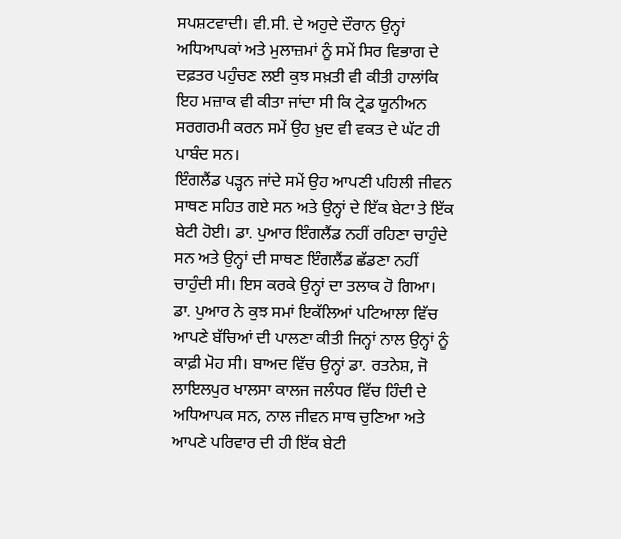ਸਪਸ਼ਟਵਾਦੀ। ਵੀ.ਸੀ. ਦੇ ਅਹੁਦੇ ਦੌਰਾਨ ਉਨ੍ਹਾਂ ਅਧਿਆਪਕਾਂ ਅਤੇ ਮੁਲਾਜ਼ਮਾਂ ਨੂੰ ਸਮੇਂ ਸਿਰ ਵਿਭਾਗ ਦੇ ਦਫ਼ਤਰ ਪਹੁੰਚਣ ਲਈ ਕੁਝ ਸਖ਼ਤੀ ਵੀ ਕੀਤੀ ਹਾਲਾਂਕਿ ਇਹ ਮਜ਼ਾਕ ਵੀ ਕੀਤਾ ਜਾਂਦਾ ਸੀ ਕਿ ਟ੍ਰੇਡ ਯੂਨੀਅਨ ਸਰਗਰਮੀ ਕਰਨ ਸਮੇਂ ਉਹ ਖ਼ੁਦ ਵੀ ਵਕਤ ਦੇ ਘੱਟ ਹੀ ਪਾਬੰਦ ਸਨ।
ਇੰਗਲੈਂਡ ਪੜ੍ਹਨ ਜਾਂਦੇ ਸਮੇਂ ਉਹ ਆਪਣੀ ਪਹਿਲੀ ਜੀਵਨ ਸਾਥਣ ਸਹਿਤ ਗਏ ਸਨ ਅਤੇ ਉਨ੍ਹਾਂ ਦੇ ਇੱਕ ਬੇਟਾ ਤੇ ਇੱਕ ਬੇਟੀ ਹੋਈ। ਡਾ. ਪੁਆਰ ਇੰਗਲੈਂਡ ਨਹੀਂ ਰਹਿਣਾ ਚਾਹੁੰਦੇ ਸਨ ਅਤੇ ਉਨ੍ਹਾਂ ਦੀ ਸਾਥਣ ਇੰਗਲੈਂਡ ਛੱਡਣਾ ਨਹੀਂ ਚਾਹੁੰਦੀ ਸੀ। ਇਸ ਕਰਕੇ ਉਨ੍ਹਾਂ ਦਾ ਤਲਾਕ ਹੋ ਗਿਆ। ਡਾ. ਪੁਆਰ ਨੇ ਕੁਝ ਸਮਾਂ ਇਕੱਲਿਆਂ ਪਟਿਆਲਾ ਵਿੱਚ ਆਪਣੇ ਬੱਚਿਆਂ ਦੀ ਪਾਲਣਾ ਕੀਤੀ ਜਿਨ੍ਹਾਂ ਨਾਲ ਉਨ੍ਹਾਂ ਨੂੰ ਕਾਫ਼ੀ ਮੋਹ ਸੀ। ਬਾਅਦ ਵਿੱਚ ਉਨ੍ਹਾਂ ਡਾ. ਰਤਨੇਸ਼, ਜੋ ਲਾਇਲਪੁਰ ਖਾਲਸਾ ਕਾਲਜ ਜਲੰਧਰ ਵਿੱਚ ਹਿੰਦੀ ਦੇ ਅਧਿਆਪਕ ਸਨ, ਨਾਲ ਜੀਵਨ ਸਾਥ ਚੁਣਿਆ ਅਤੇ ਆਪਣੇ ਪਰਿਵਾਰ ਦੀ ਹੀ ਇੱਕ ਬੇਟੀ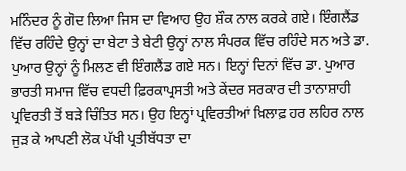ਮਨਿੰਦਰ ਨੂੰ ਗੋਦ ਲਿਆ ਜਿਸ ਦਾ ਵਿਆਹ ਉਹ ਸ਼ੌਕ ਨਾਲ ਕਰਕੇ ਗਏ। ਇੰਗਲੈਂਡ ਵਿੱਚ ਰਹਿੰਦੇ ਉਨ੍ਹਾਂ ਦਾ ਬੇਟਾ ਤੇ ਬੇਟੀ ਉਨ੍ਹਾਂ ਨਾਲ ਸੰਪਰਕ ਵਿੱਚ ਰਹਿੰਦੇ ਸਨ ਅਤੇ ਡਾ. ਪੁਆਰ ਉਨ੍ਹਾਂ ਨੂੰ ਮਿਲਣ ਵੀ ਇੰਗਲੈਂਡ ਗਏ ਸਨ। ਇਨ੍ਹਾਂ ਦਿਨਾਂ ਵਿੱਚ ਡਾ. ਪੁਆਰ ਭਾਰਤੀ ਸਮਾਜ ਵਿੱਚ ਵਧਦੀ ਫ਼ਿਰਕਾਪ੍ਰਸਤੀ ਅਤੇ ਕੇਂਦਰ ਸਰਕਾਰ ਦੀ ਤਾਨਾਸ਼ਾਹੀ ਪ੍ਰਵਿਰਤੀ ਤੋਂ ਬੜੇ ਚਿੰਤਿਤ ਸਨ। ਉਹ ਇਨ੍ਹਾਂ ਪ੍ਰਵਿਰਤੀਆਂ ਖ਼ਿਲਾਫ਼ ਹਰ ਲਹਿਰ ਨਾਲ ਜੁੜ ਕੇ ਆਪਣੀ ਲੋਕ ਪੱਖੀ ਪ੍ਰਤੀਬੱਧਤਾ ਦਾ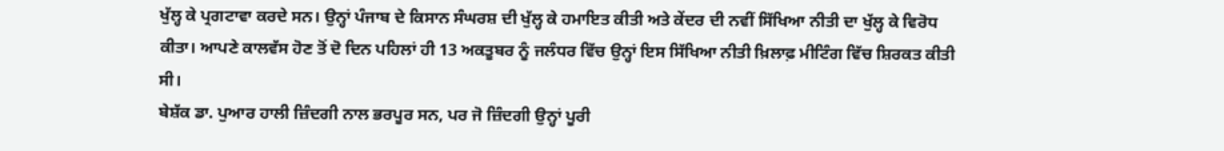ਖੁੱਲ੍ਹ ਕੇ ਪ੍ਰਗਟਾਵਾ ਕਰਦੇ ਸਨ। ਉਨ੍ਹਾਂ ਪੰਜਾਬ ਦੇ ਕਿਸਾਨ ਸੰਘਰਸ਼ ਦੀ ਖੁੱਲ੍ਹ ਕੇ ਹਮਾਇਤ ਕੀਤੀ ਅਤੇ ਕੇਂਦਰ ਦੀ ਨਵੀਂ ਸਿੱਖਿਆ ਨੀਤੀ ਦਾ ਖੁੱਲ੍ਹ ਕੇ ਵਿਰੋਧ ਕੀਤਾ। ਆਪਣੇ ਕਾਲਵੱਸ ਹੋਣ ਤੋਂ ਦੋ ਦਿਨ ਪਹਿਲਾਂ ਹੀ 13 ਅਕਤੂਬਰ ਨੂੰ ਜਲੰਧਰ ਵਿੱਚ ਉਨ੍ਹਾਂ ਇਸ ਸਿੱਖਿਆ ਨੀਤੀ ਖ਼ਿਲਾਫ਼ ਮੀਟਿੰਗ ਵਿੱਚ ਸ਼ਿਰਕਤ ਕੀਤੀ ਸੀ।
ਬੇਸ਼ੱਕ ਡਾ. ਪੁਆਰ ਹਾਲੀ ਜ਼ਿੰਦਗੀ ਨਾਲ ਭਰਪੂਰ ਸਨ, ਪਰ ਜੋ ਜ਼ਿੰਦਗੀ ਉਨ੍ਹਾਂ ਪੂਰੀ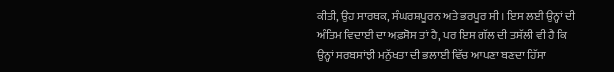ਕੀਤੀ, ਉਹ ਸਾਰਥਕ, ਸੰਘਰਸ਼ਪੂਰਨ ਅਤੇ ਭਰਪੂਰ ਸੀ। ਇਸ ਲਈ ਉਨ੍ਹਾਂ ਦੀ ਅੰਤਿਮ ਵਿਦਾਈ ਦਾ ਅਫ਼ਸੋਸ ਤਾਂ ਹੈ, ਪਰ ਇਸ ਗੱਲ ਦੀ ਤਸੱਲੀ ਵੀ ਹੈ ਕਿ ਉਨ੍ਹਾਂ ਸਰਬਸਾਂਝੀ ਮਨੁੱਖਤਾ ਦੀ ਭਲਾਈ ਵਿੱਚ ਆਪਣਾ ਬਣਦਾ ਹਿੱਸਾ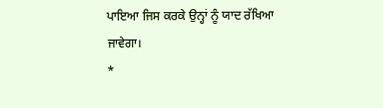ਪਾਇਆ ਜਿਸ ਕਰਕੇ ਉਨ੍ਹਾਂ ਨੂੰ ਯਾਦ ਰੱਖਿਆ ਜਾਵੇਗਾ।
*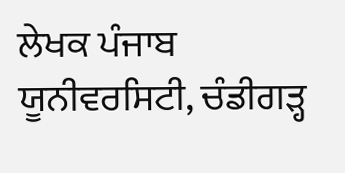ਲੇਖਕ ਪੰਜਾਬ ਯੂਨੀਵਰਸਿਟੀ, ਚੰਡੀਗੜ੍ਹ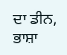ਦਾ ਡੀਨ, ਭਾਸ਼ਾ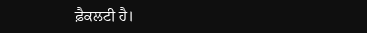ਫ਼ੈਕਲਟੀ ਹੈ।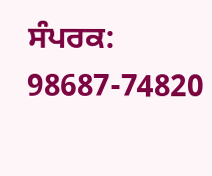ਸੰਪਰਕ: 98687-74820